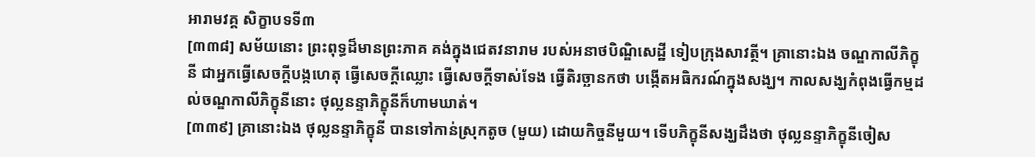អារាមវគ្គ សិក្ខាបទទី៣
[៣៣៨] សម័យនោះ ព្រះពុទ្ធដ៏មានព្រះភាគ គង់ក្នុងជេតវនារាម របស់អនាថបិណ្ឌិសេដ្ឋី ទៀបក្រុងសាវត្ថី។ គ្រានោះឯង ចណ្ឌកាលីភិក្ខុនី ជាអ្នកធ្វើសេចក្តីបង្កហេតុ ធ្វើសេចក្តីឈ្លោះ ធ្វើសេចក្តីទាស់ទែង ធ្វើតិរច្ឆានកថា បង្កើតអធិករណ៍ក្នុងសង្ឃ។ កាលសង្ឃកំពុងធ្វើកម្មដល់ចណ្ឌកាលីភិក្ខុនីនោះ ថុល្លនន្ទាភិក្ខុនីក៏ហាមឃាត់។
[៣៣៩] គ្រានោះឯង ថុល្លនន្ទាភិក្ខុនី បានទៅកាន់ស្រុកតូច (មួយ) ដោយកិច្ចនីមួយ។ ទើបភិក្ខុនីសង្ឃដឹងថា ថុល្លនន្ទាភិក្ខុនីចៀស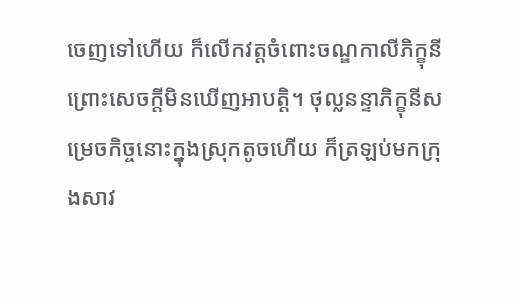ចេញទៅហើយ ក៏លើកវត្តចំពោះចណ្ឌកាលីភិក្ខុនី ព្រោះសេចក្តីមិនឃើញអាបត្តិ។ ថុល្លនន្ទាភិក្ខុនីសម្រេចកិច្ចនោះក្នុងស្រុកតូចហើយ ក៏ត្រឡប់មកក្រុងសាវ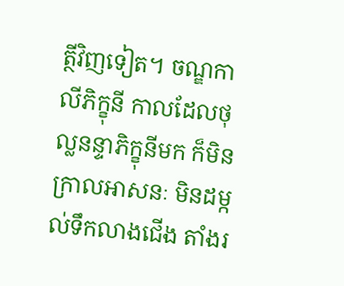ត្ថីវិញទៀត។ ចណ្ឌកាលីភិក្ខុនី កាលដែលថុល្លនន្ទាភិក្ខុនីមក ក៏មិនក្រាលអាសនៈ មិនដម្កល់ទឹកលាងជើង តាំងរ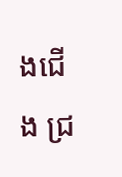ងជើង ជ្រ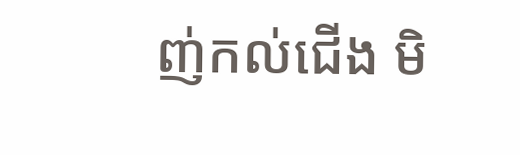ញ់កល់ជើង មិ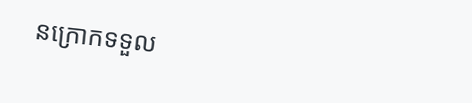នក្រោកទទួល